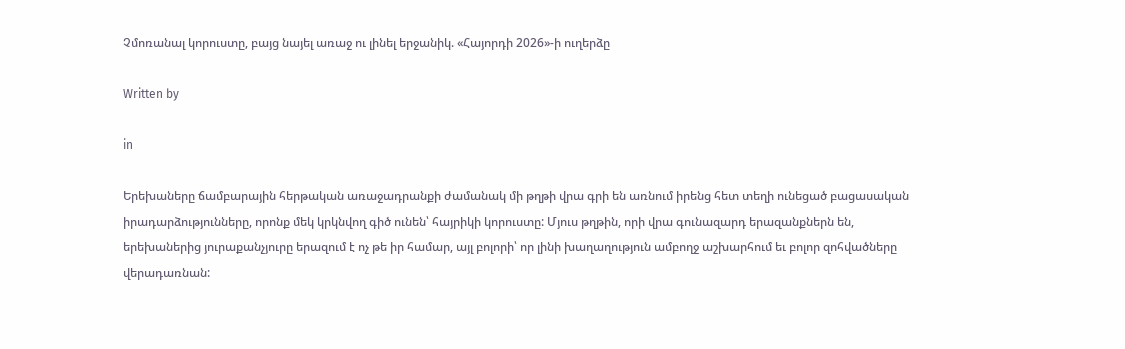Չմոռանալ կորուստը, բայց նայել առաջ ու լինել երջանիկ. «Հայորդի 2026»-ի ուղերձը

Written by

in

Երեխաները ճամբարային հերթական առաջադրանքի ժամանակ մի թղթի վրա գրի են առնում իրենց հետ տեղի ունեցած բացասական իրադարձությունները, որոնք մեկ կրկնվող գիծ ունեն՝ հայրիկի կորուստը: Մյուս թղթին, որի վրա գունազարդ երազանքներն են, երեխաներից յուրաքանչյուրը երազում է ոչ թե իր համար, այլ բոլորի՝ որ լինի խաղաղություն ամբողջ աշխարհում եւ բոլոր զոհվածները վերադառնան: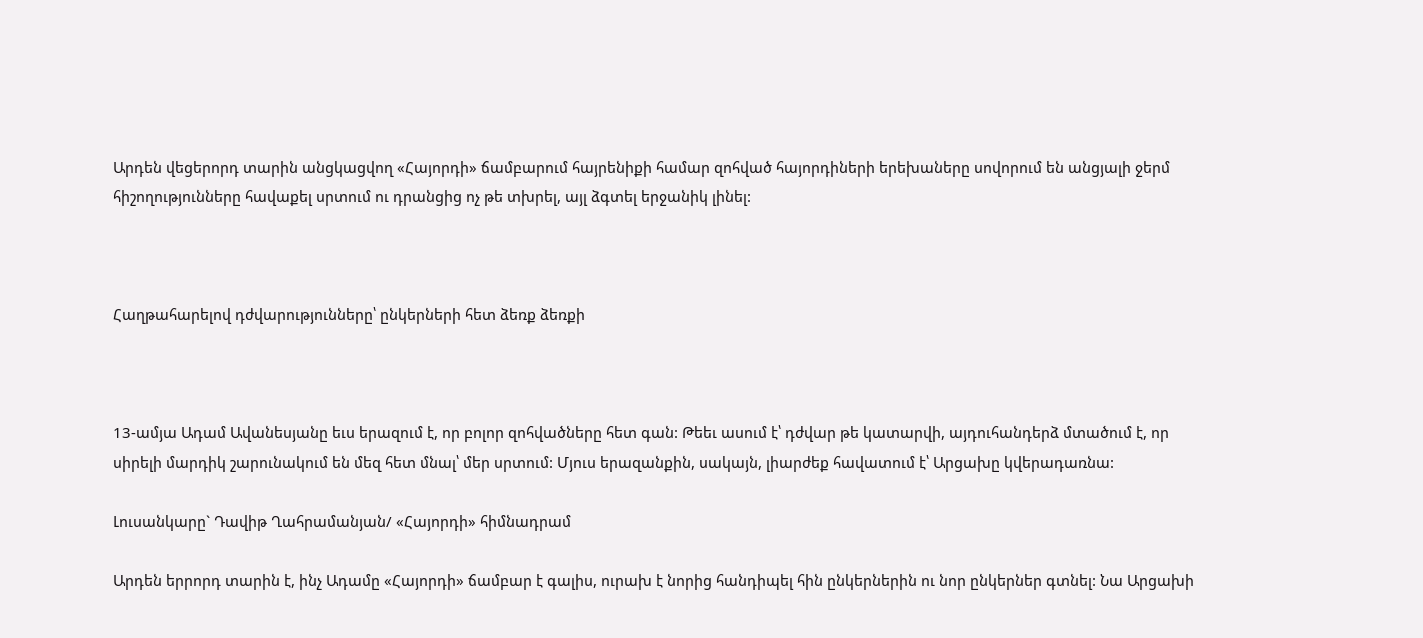Արդեն վեցերորդ տարին անցկացվող «Հայորդի» ճամբարում հայրենիքի համար զոհված հայորդիների երեխաները սովորում են անցյալի ջերմ հիշողությունները հավաքել սրտում ու դրանցից ոչ թե տխրել, այլ ձգտել երջանիկ լինել:



Հաղթահարելով դժվարությունները՝ ընկերների հետ ձեռք ձեռքի



13-ամյա Ադամ Ավանեսյանը եւս երազում է, որ բոլոր զոհվածները հետ գան: Թեեւ ասում է՝ դժվար թե կատարվի, այդուհանդերձ մտածում է, որ սիրելի մարդիկ շարունակում են մեզ հետ մնալ՝ մեր սրտում: Մյուս երազանքին, սակայն, լիարժեք հավատում է՝ Արցախը կվերադառնա:

Լուսանկարը` Դավիթ Ղահրամանյան/ «Հայորդի» հիմնադրամ

Արդեն երրորդ տարին է, ինչ Ադամը «Հայորդի» ճամբար է գալիս, ուրախ է նորից հանդիպել հին ընկերներին ու նոր ընկերներ գտնել: Նա Արցախի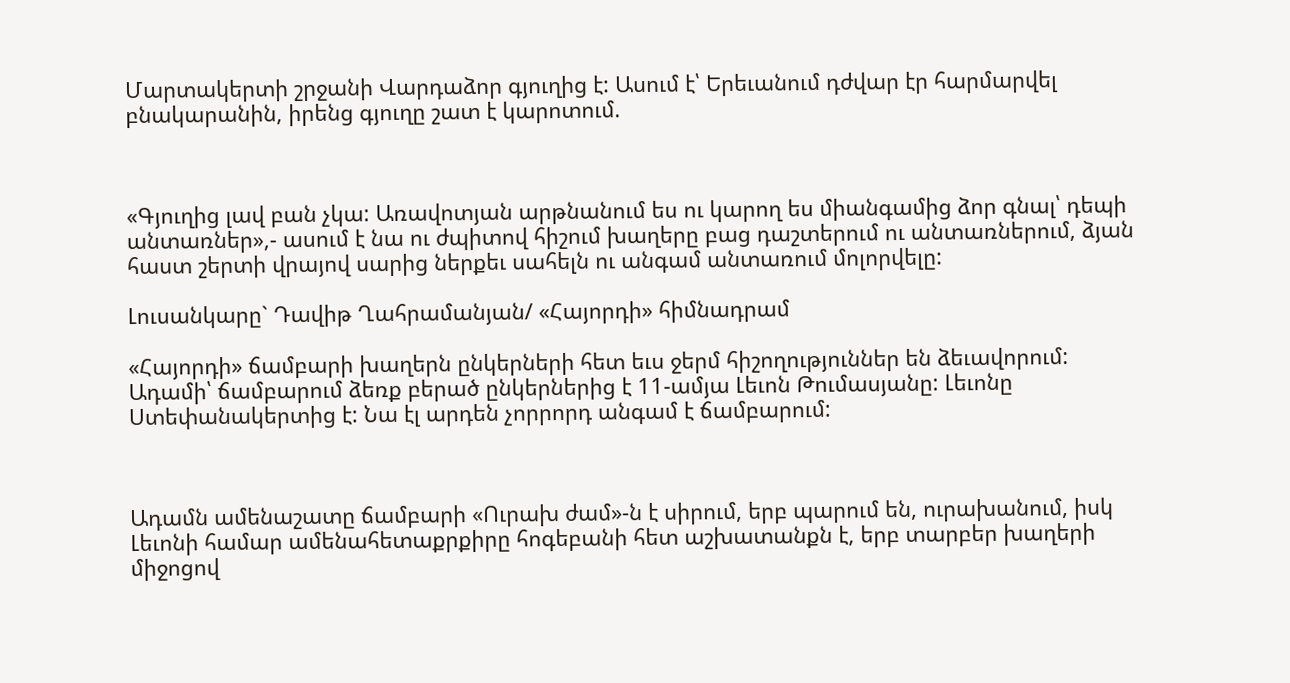Մարտակերտի շրջանի Վարդաձոր գյուղից է: Ասում է՝ Երեւանում դժվար էր հարմարվել բնակարանին, իրենց գյուղը շատ է կարոտում.



«Գյուղից լավ բան չկա: Առավոտյան արթնանում ես ու կարող ես միանգամից ձոր գնալ՝ դեպի անտառներ»,- ասում է նա ու ժպիտով հիշում խաղերը բաց դաշտերում ու անտառներում, ձյան հաստ շերտի վրայով սարից ներքեւ սահելն ու անգամ անտառում մոլորվելը:

Լուսանկարը` Դավիթ Ղահրամանյան/ «Հայորդի» հիմնադրամ

«Հայորդի» ճամբարի խաղերն ընկերների հետ եւս ջերմ հիշողություններ են ձեւավորում: Ադամի՝ ճամբարում ձեռք բերած ընկերներից է 11-ամյա Լեւոն Թումասյանը: Լեւոնը Ստեփանակերտից է: Նա էլ արդեն չորրորդ անգամ է ճամբարում:



Ադամն ամենաշատը ճամբարի «Ուրախ ժամ»-ն է սիրում, երբ պարում են, ուրախանում, իսկ Լեւոնի համար ամենահետաքրքիրը հոգեբանի հետ աշխատանքն է, երբ տարբեր խաղերի միջոցով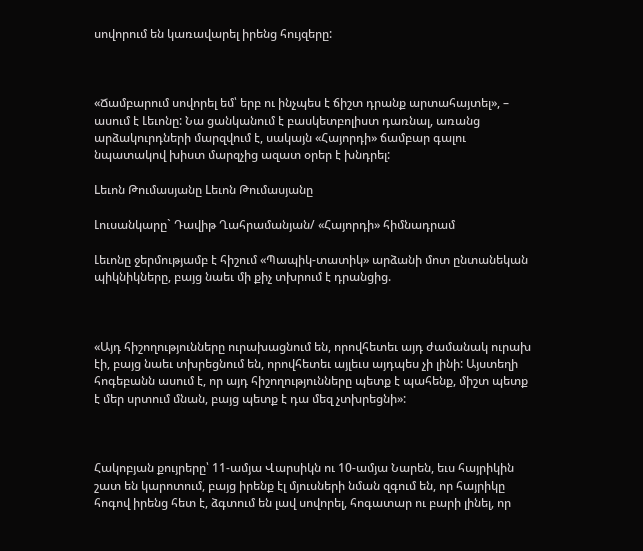սովորում են կառավարել իրենց հույզերը:



«Ճամբարում սովորել եմ՝ երբ ու ինչպես է ճիշտ դրանք արտահայտել», – ասում է Լեւոնը: Նա ցանկանում է բասկետբոլիստ դառնալ, առանց արձակուրդների մարզվում է, սակայն «Հայորդի» ճամբար գալու նպատակով խիստ մարզչից ազատ օրեր է խնդրել:

Lեւոն Թումասյանը Lեւոն Թումասյանը

Լուսանկարը` Դավիթ Ղահրամանյան/ «Հայորդի» հիմնադրամ

Լեւոնը ջերմությամբ է հիշում «Պապիկ-տատիկ» արձանի մոտ ընտանեկան պիկնիկները, բայց նաեւ մի քիչ տխրում է դրանցից.



«Այդ հիշողությունները ուրախացնում են, որովհետեւ այդ ժամանակ ուրախ էի, բայց նաեւ տխրեցնում են, որովհետեւ այլեւս այդպես չի լինի: Այստեղի հոգեբանն ասում է, որ այդ հիշողությունները պետք է պահենք, միշտ պետք է մեր սրտում մնան, բայց պետք է դա մեզ չտխրեցնի»:



Հակոբյան քույրերը՝ 11-ամյա Վարսիկն ու 10-ամյա Նարեն, եւս հայրիկին շատ են կարոտում, բայց իրենք էլ մյուսների նման զգում են, որ հայրիկը հոգով իրենց հետ է, ձգտում են լավ սովորել, հոգատար ու բարի լինել, որ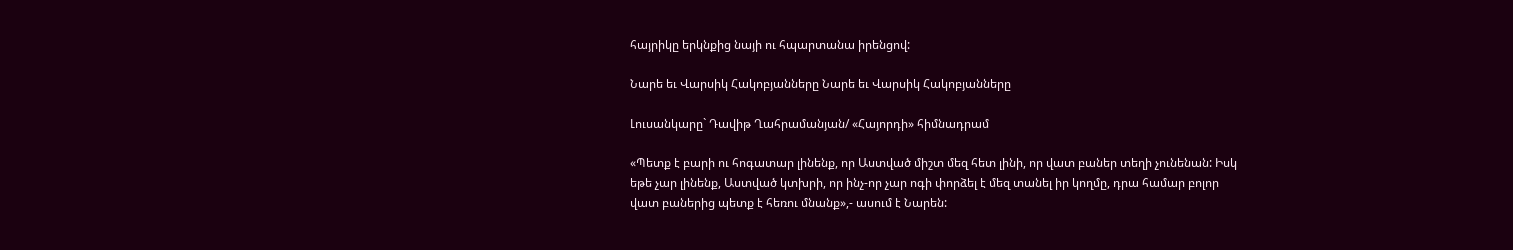հայրիկը երկնքից նայի ու հպարտանա իրենցով:

Նարե եւ Վարսիկ Հակոբյանները Նարե եւ Վարսիկ Հակոբյանները

Լուսանկարը` Դավիթ Ղահրամանյան/ «Հայորդի» հիմնադրամ

«Պետք է բարի ու հոգատար լինենք, որ Աստված միշտ մեզ հետ լինի, որ վատ բաներ տեղի չունենան: Իսկ եթե չար լինենք, Աստված կտխրի, որ ինչ-որ չար ոգի փորձել է մեզ տանել իր կողմը, դրա համար բոլոր վատ բաներից պետք է հեռու մնանք»,- ասում է Նարեն: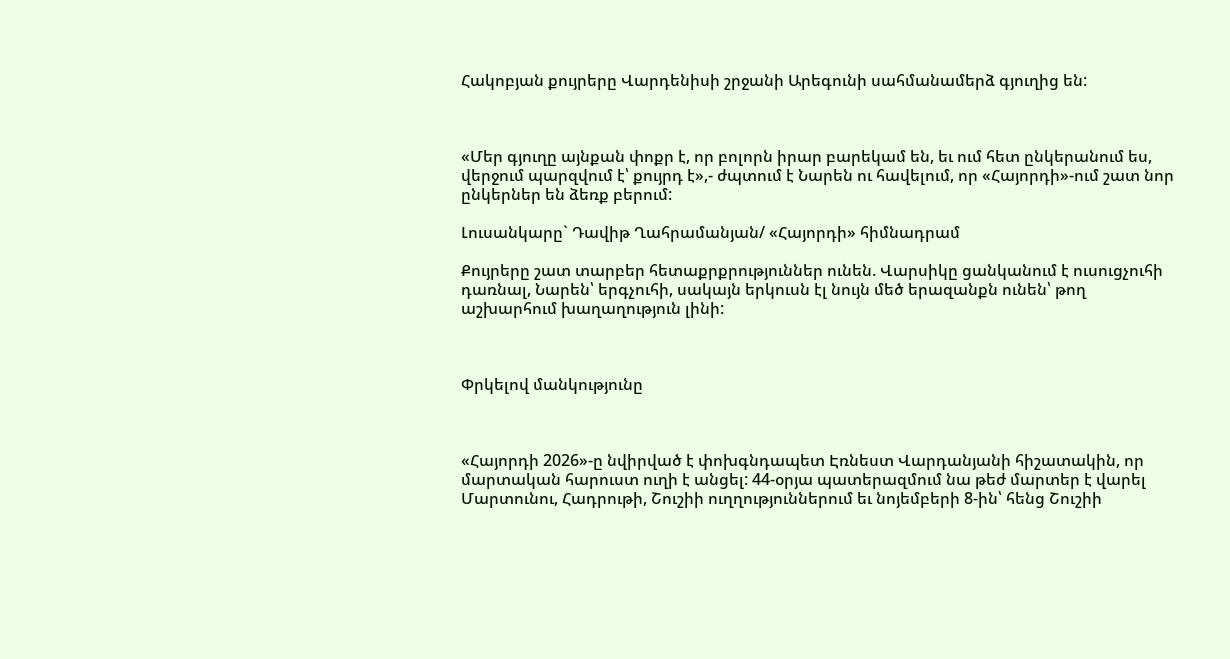Հակոբյան քույրերը Վարդենիսի շրջանի Արեգունի սահմանամերձ գյուղից են:



«Մեր գյուղը այնքան փոքր է, որ բոլորն իրար բարեկամ են, եւ ում հետ ընկերանում ես, վերջում պարզվում է՝ քույրդ է»,- ժպտում է Նարեն ու հավելում, որ «Հայորդի»-ում շատ նոր ընկերներ են ձեռք բերում:

Լուսանկարը` Դավիթ Ղահրամանյան/ «Հայորդի» հիմնադրամ

Քույրերը շատ տարբեր հետաքրքրություններ ունեն. Վարսիկը ցանկանում է ուսուցչուհի դառնալ, Նարեն՝ երգչուհի, սակայն երկուսն էլ նույն մեծ երազանքն ունեն՝ թող աշխարհում խաղաղություն լինի:



Փրկելով մանկությունը



«Հայորդի 2026»-ը նվիրված է փոխգնդապետ Էռնեստ Վարդանյանի հիշատակին, որ մարտական հարուստ ուղի է անցել: 44-օրյա պատերազմում նա թեժ մարտեր է վարել Մարտունու, Հադրութի, Շուշիի ուղղություններում եւ նոյեմբերի 8-ին՝ հենց Շուշիի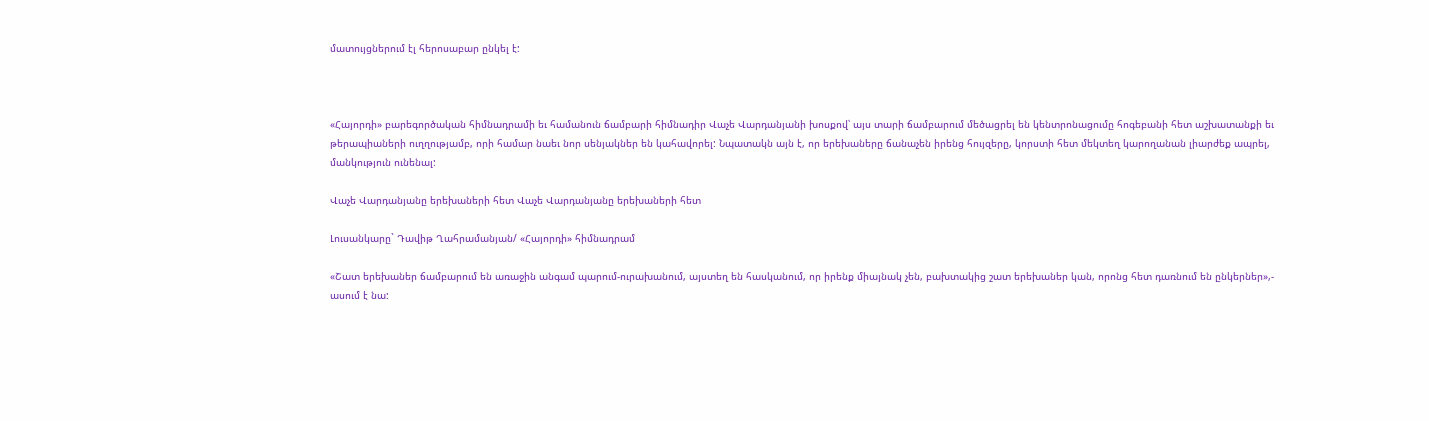մատույցներում էլ հերոսաբար ընկել է:



«Հայորդի» բարեգործական հիմնադրամի եւ համանուն ճամբարի հիմնադիր Վաչե Վարդանյանի խոսքով՝ այս տարի ճամբարում մեծացրել են կենտրոնացումը հոգեբանի հետ աշխատանքի եւ թերապիաների ուղղությամբ, որի համար նաեւ նոր սենյակներ են կահավորել: Նպատակն այն է, որ երեխաները ճանաչեն իրենց հույզերը, կորստի հետ մեկտեղ կարողանան լիարժեք ապրել, մանկություն ունենալ:

Վաչե Վարդանյանը երեխաների հետ Վաչե Վարդանյանը երեխաների հետ

Լուսանկարը` Դավիթ Ղահրամանյան/ «Հայորդի» հիմնադրամ

«Շատ երեխաներ ճամբարում են առաջին անգամ պարում-ուրախանում, այստեղ են հասկանում, որ իրենք միայնակ չեն, բախտակից շատ երեխաներ կան, որոնց հետ դառնում են ընկերներ»,- ասում է նա: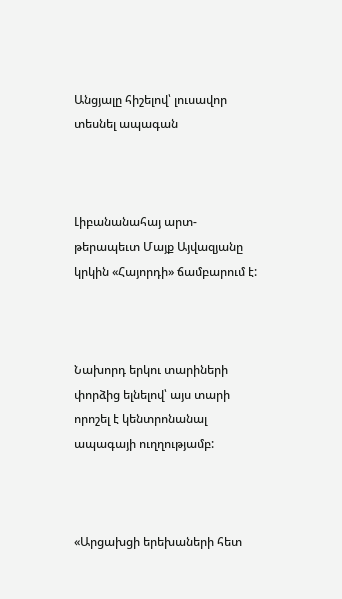Անցյալը հիշելով՝ լուսավոր տեսնել ապագան



Լիբանանահայ արտ-թերապեւտ Մայք Այվազյանը կրկին «Հայորդի» ճամբարում է:



Նախորդ երկու տարիների փորձից ելնելով՝ այս տարի որոշել է կենտրոնանալ ապագայի ուղղությամբ:



«Արցախցի երեխաների հետ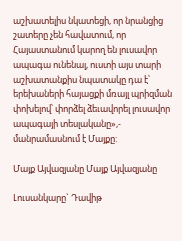աշխատելիս նկատեցի, որ նրանցից շատերը չեն հավատում, որ Հայաստանում կարող են լուսավոր ապագա ունենալ, ուստի այս տարի աշխատանքիս նպատակը դա է՝ երեխաների հայացքի մռայլ պրիզման փոխելով՝ փորձել ձեւավորել լուսավոր ապագայի տեսլականը»,- մանրամասնում է Մայքը:

Մայք Այվազյանը Մայք Այվազյանը

Լուսանկարը` Դավիթ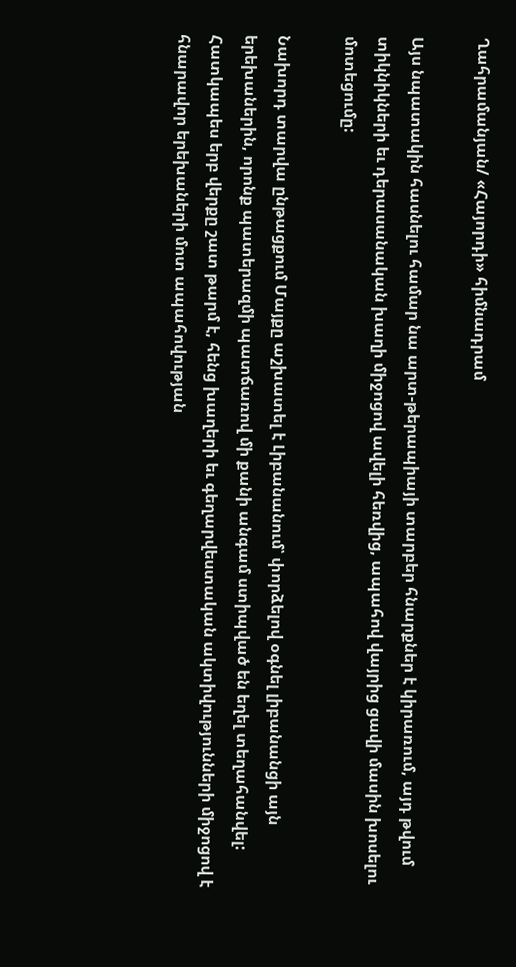Ղահրամանյան/ «Հայորդի» հիմնադրամ

Այս նպատակին հասնելու համար նա արտ-թերապիայի տարբեր հնարքներ է կիրառում, այդ թվում տիկնիկների եւ դերասանական խաղի միջոցով ավելի հեռվից, ապահով վայրից ցավի մասին խոսելու մոտեցումը:

Նախորդ տարվա ընթացքում Մայքը աշխատել է Լիբանանում՝ փորձելով օգնել լիբանանցի այն երեխաներին, որոնք պատերազմի պատճառով մի քանի անգամ ստիպված են եղել տեղահանվել: Հատկապես երբ վերքը շատ թարմ է, հենց խաղերի եւ գեղարվեստական ակտիվությունների միջոցով է հնարավոր երեխաների մոտ ապահովության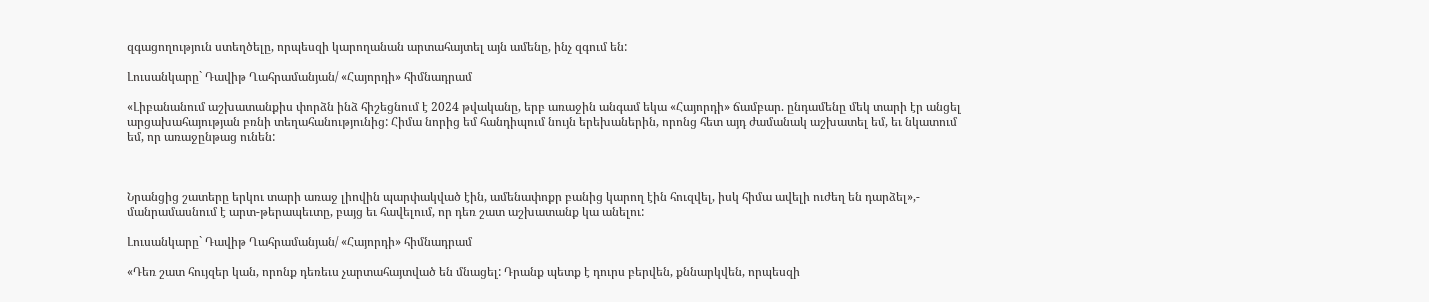զգացողություն ստեղծելը, որպեսզի կարողանան արտահայտել այն ամենը, ինչ զգում են:

Լուսանկարը` Դավիթ Ղահրամանյան/ «Հայորդի» հիմնադրամ

«Լիբանանում աշխատանքիս փորձն ինձ հիշեցնում է 2024 թվականը, երբ առաջին անգամ եկա «Հայորդի» ճամբար. ընդամենը մեկ տարի էր անցել արցախահայության բռնի տեղահանությունից: Հիմա նորից եմ հանդիպում նույն երեխաներին, որոնց հետ այդ ժամանակ աշխատել եմ, եւ նկատում եմ, որ առաջընթաց ունեն:



Նրանցից շատերը երկու տարի առաջ լիովին պարփակված էին, ամենափոքր բանից կարող էին հուզվել, իսկ հիմա ավելի ուժեղ են դարձել»,- մանրամասնում է արտ-թերապեւտը, բայց եւ հավելում, որ դեռ շատ աշխատանք կա անելու:

Լուսանկարը` Դավիթ Ղահրամանյան/ «Հայորդի» հիմնադրամ

«Դեռ շատ հույզեր կան, որոնք դեռեւս չարտահայտված են մնացել: Դրանք պետք է դուրս բերվեն, քննարկվեն, որպեսզի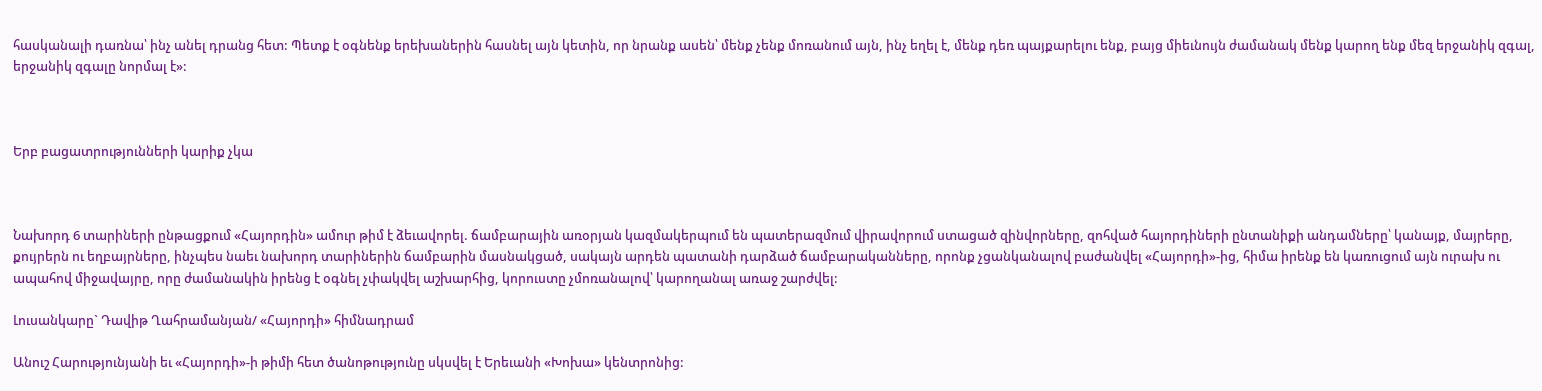հասկանալի դառնա՝ ինչ անել դրանց հետ: Պետք է օգնենք երեխաներին հասնել այն կետին, որ նրանք ասեն՝ մենք չենք մոռանում այն, ինչ եղել է, մենք դեռ պայքարելու ենք, բայց միեւնույն ժամանակ մենք կարող ենք մեզ երջանիկ զգալ, երջանիկ զգալը նորմալ է»:



Երբ բացատրությունների կարիք չկա



Նախորդ 6 տարիների ընթացքում «Հայորդին» ամուր թիմ է ձեւավորել. ճամբարային առօրյան կազմակերպում են պատերազմում վիրավորում ստացած զինվորները, զոհված հայորդիների ընտանիքի անդամները՝ կանայք, մայրերը, քույրերն ու եղբայրները, ինչպես նաեւ նախորդ տարիներին ճամբարին մասնակցած, սակայն արդեն պատանի դարձած ճամբարականները, որոնք չցանկանալով բաժանվել «Հայորդի»-ից, հիմա իրենք են կառուցում այն ուրախ ու ապահով միջավայրը, որը ժամանակին իրենց է օգնել չփակվել աշխարհից, կորուստը չմոռանալով՝ կարողանալ առաջ շարժվել:

Լուսանկարը` Դավիթ Ղահրամանյան/ «Հայորդի» հիմնադրամ

Անուշ Հարությունյանի եւ «Հայորդի»-ի թիմի հետ ծանոթությունը սկսվել է Երեւանի «Խոխա» կենտրոնից: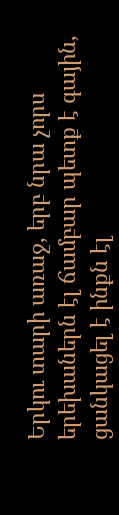Երկու տարի առաջ, երբ նրա չորս երեխաներն էլ ճամբար պետք է գային, ցանկացել է ինքն էլ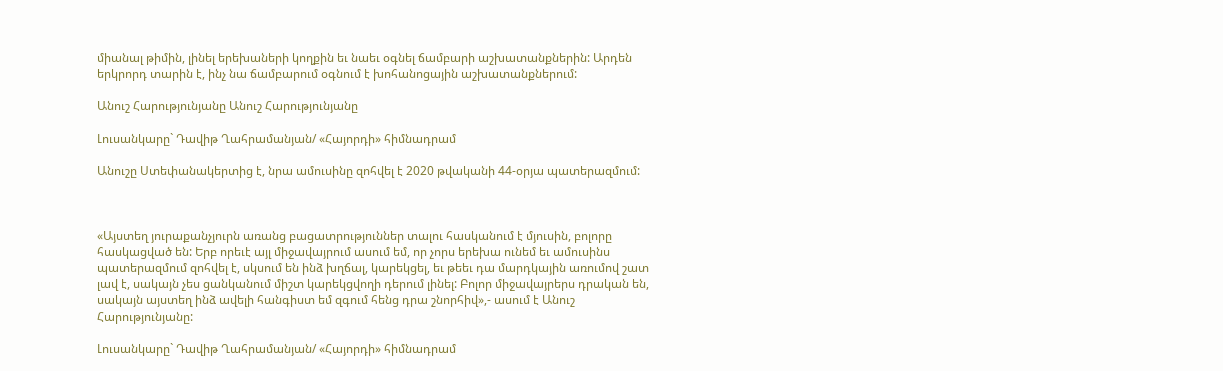միանալ թիմին, լինել երեխաների կողքին եւ նաեւ օգնել ճամբարի աշխատանքներին: Արդեն երկրորդ տարին է, ինչ նա ճամբարում օգնում է խոհանոցային աշխատանքներում:

Անուշ Հարությունյանը Անուշ Հարությունյանը

Լուսանկարը` Դավիթ Ղահրամանյան/ «Հայորդի» հիմնադրամ

Անուշը Ստեփանակերտից է, նրա ամուսինը զոհվել է 2020 թվականի 44-օրյա պատերազմում:



«Այստեղ յուրաքանչյուրն առանց բացատրություններ տալու հասկանում է մյուսին, բոլորը հասկացված են: Երբ որեւէ այլ միջավայրում ասում եմ, որ չորս երեխա ունեմ եւ ամուսինս պատերազմում զոհվել է, սկսում են ինձ խղճալ, կարեկցել, եւ թեեւ դա մարդկային առումով շատ լավ է, սակայն չես ցանկանում միշտ կարեկցվողի դերում լինել: Բոլոր միջավայրերս դրական են, սակայն այստեղ ինձ ավելի հանգիստ եմ զգում հենց դրա շնորհիվ»,- ասում է Անուշ Հարությունյանը:

Լուսանկարը` Դավիթ Ղահրամանյան/ «Հայորդի» հիմնադրամ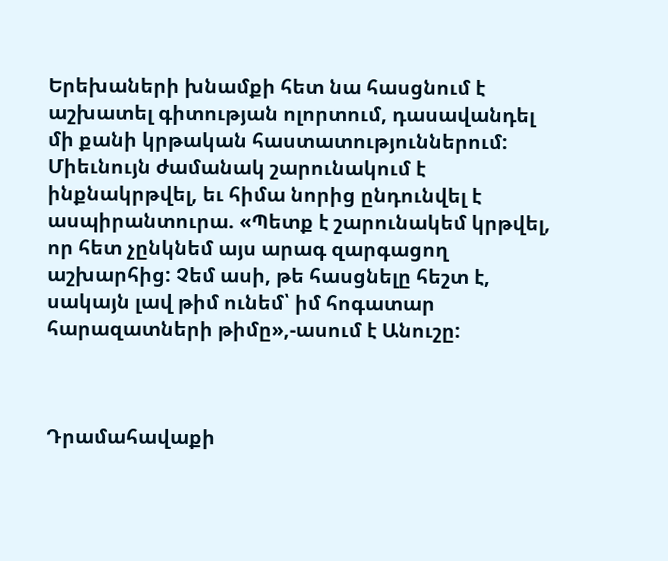Երեխաների խնամքի հետ նա հասցնում է աշխատել գիտության ոլորտում, դասավանդել մի քանի կրթական հաստատություններում: Միեւնույն ժամանակ շարունակում է ինքնակրթվել, եւ հիմա նորից ընդունվել է ասպիրանտուրա. «Պետք է շարունակեմ կրթվել, որ հետ չընկնեմ այս արագ զարգացող աշխարհից: Չեմ ասի, թե հասցնելը հեշտ է, սակայն լավ թիմ ունեմ՝ իմ հոգատար հարազատների թիմը»,-ասում է Անուշը:



Դրամահավաքի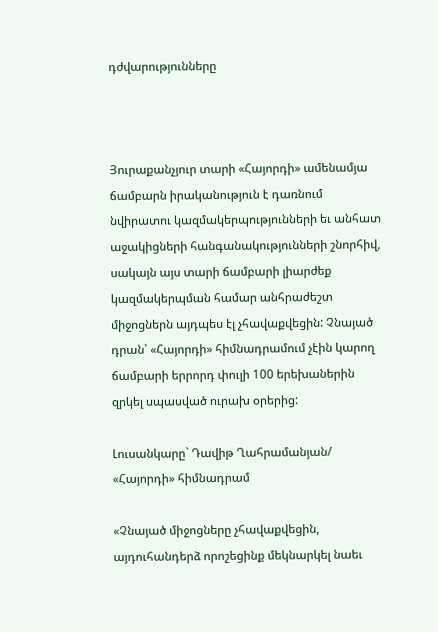դժվարությունները



Յուրաքանչյուր տարի «Հայորդի» ամենամյա ճամբարն իրականություն է դառնում նվիրատու կազմակերպությունների եւ անհատ աջակիցների հանգանակությունների շնորհիվ, սակայն այս տարի ճամբարի լիարժեք կազմակերպման համար անհրաժեշտ միջոցներն այդպես էլ չհավաքվեցին: Չնայած դրան՝ «Հայորդի» հիմնադրամում չէին կարող ճամբարի երրորդ փուլի 100 երեխաներին զրկել սպասված ուրախ օրերից:

Լուսանկարը` Դավիթ Ղահրամանյան/ «Հայորդի» հիմնադրամ

«Չնայած միջոցները չհավաքվեցին, այդուհանդերձ որոշեցինք մեկնարկել նաեւ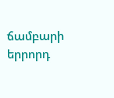ճամբարի երրորդ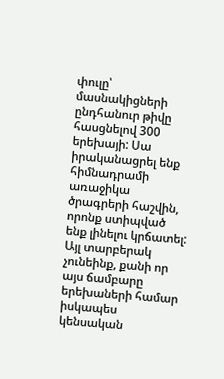փուլը՝ մասնակիցների ընդհանուր թիվը հասցնելով 300 երեխայի: Սա իրականացրել ենք հիմնադրամի առաջիկա ծրագրերի հաշվին, որոնք ստիպված ենք լինելու կրճատել: Այլ տարբերակ չունեինք, քանի որ այս ճամբարը երեխաների համար իսկապես կենսական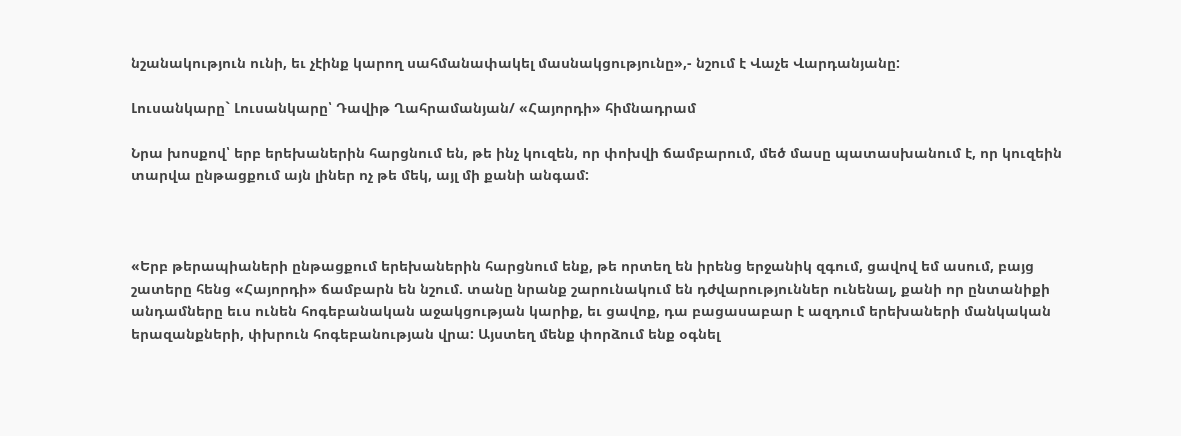նշանակություն ունի, եւ չէինք կարող սահմանափակել մասնակցությունը»,- նշում է Վաչե Վարդանյանը:

Լուսանկարը` Լուսանկարը՝ Դավիթ Ղահրամանյան/ «Հայորդի» հիմնադրամ

Նրա խոսքով՝ երբ երեխաներին հարցնում են, թե ինչ կուզեն, որ փոխվի ճամբարում, մեծ մասը պատասխանում է, որ կուզեին տարվա ընթացքում այն լիներ ոչ թե մեկ, այլ մի քանի անգամ:



«Երբ թերապիաների ընթացքում երեխաներին հարցնում ենք, թե որտեղ են իրենց երջանիկ զգում, ցավով եմ ասում, բայց շատերը հենց «Հայորդի» ճամբարն են նշում. տանը նրանք շարունակում են դժվարություններ ունենալ, քանի որ ընտանիքի անդամները եւս ունեն հոգեբանական աջակցության կարիք, եւ ցավոք, դա բացասաբար է ազդում երեխաների մանկական երազանքների, փխրուն հոգեբանության վրա: Այստեղ մենք փորձում ենք օգնել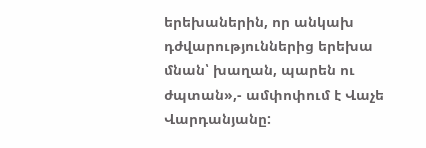երեխաներին, որ անկախ դժվարություններից երեխա մնան՝ խաղան, պարեն ու ժպտան»,- ամփոփում է Վաչե Վարդանյանը: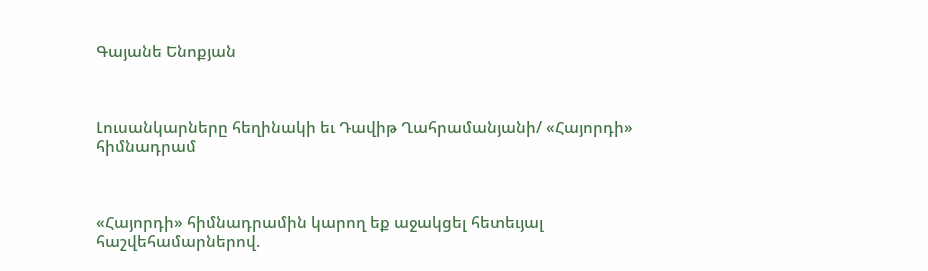Գայանե Ենոքյան



Լուսանկարները հեղինակի եւ Դավիթ Ղահրամանյանի/ «Հայորդի» հիմնադրամ



«Հայորդի» հիմնադրամին կարող եք աջակցել հետեւյալ հաշվեհամարներով.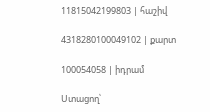11815042199803 | հաշիվ

4318280100049102 | քարտ

100054058 | իդրամ

Ստացող՝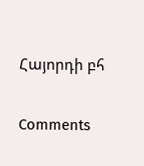Հայորդի բհ

Comments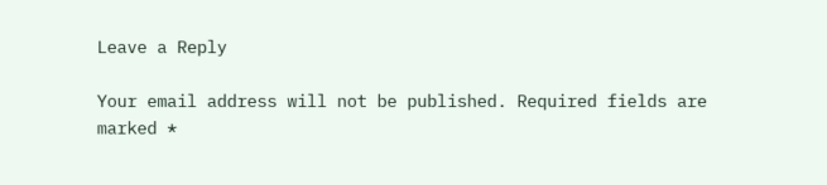Leave a Reply

Your email address will not be published. Required fields are marked *